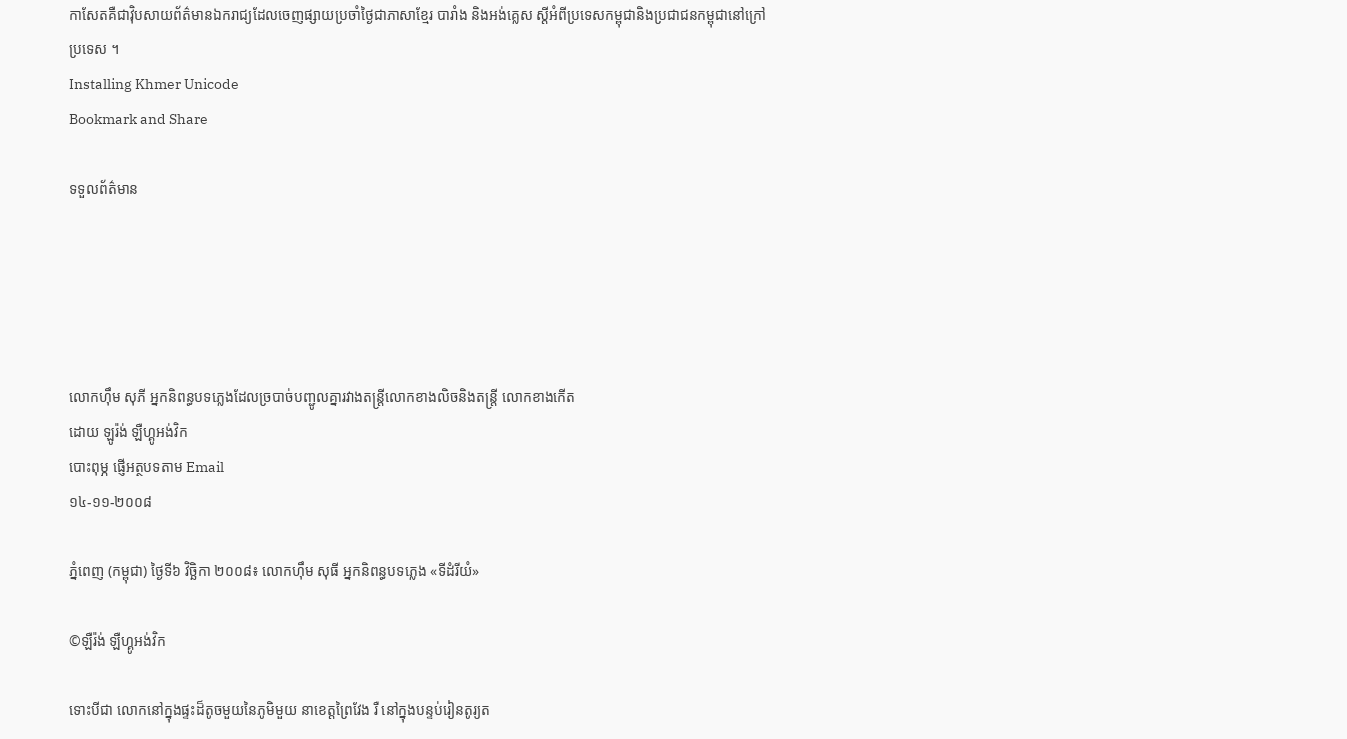កាសែតគឺជាវ៉ិបសាយព័ត៌មានឯករាជ្យដែលចេញផ្សាយប្រចាំថ្ងៃជាភាសាខ្មែរ បារាំង និងអង់គ្លេស ស្តីអំពីប្រទេសកម្ពុជានិងប្រជាជនកម្ពុជានៅក្រៅប្រទេស ។
Installing Khmer Unicode
Bookmark and Share

ទទួលព័ត៌មាន





លោកហ៊ឹម សុភី អ្នកនិពន្ធបទភ្លេងដែលច្របាច់បញ្ជូលគ្នារវាងតន្រ្តីលោកខាងលិចនិងតន្រ្តី លោកខាងកើត
ដោយ ឡូរ៉ង់ ឡឺហ្គូអង់វិក
បោះពុម្ភ ផ្ញើអត្ថបទតាម Email
១៤-១១-២០០៨

ភ្នំពេញ (កម្ពុជា) ថ្ងៃទី៦ វិច្ឆិកា ២០០៨៖ លោកហ៊ឹម សុធី អ្នកនិពន្ធបទភ្លេង «ទីដំរីយំ»

©ឡឺរ៉ង់ ឡឺហ្គូអង់វិក

ទោះបីជា លោកនៅក្នុងផ្ទះដ៏តូចមួយនៃភូមិមួយ នាខេត្តព្រៃវែង រឺ នៅក្នុងបន្ទប់រៀនតូរ្យត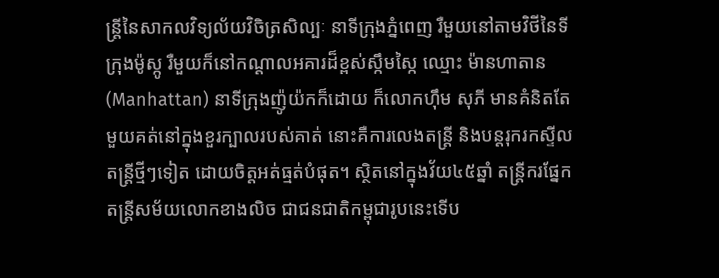ន្រ្តីនៃសាកលវិទ្យល័យវិចិត្រសិល្បៈ នាទីក្រុងភ្នំពេញ រឺមួយនៅតាមវិថីនៃទីក្រុងម៉ូស្កូ រឺមួយក៏នៅកណ្តាលអគារដ៏ខ្ពស់ស្កឹមស្កៃ ឈ្មោះ ម៉ានហាតាន (Manhattan) នាទីក្រុងញ៉ូយ៉កក៏ដោយ ក៏លោកហ៊ឹម សុភី មានគំនិតតែមួយគត់នៅក្នុងខួរក្បាលរបស់គាត់ នោះគឺការលេងតន្រ្តី និងបន្តរុករកស្ទីលតន្រ្តីថ្មីៗទៀត ដោយចិត្តអត់ធ្មត់បំផុត។ ស្ថិតនៅក្នុងវ័យ៤៥ឆ្នាំ តន្រ្តីករផ្នែកតន្រ្តីសម័យលោកខាងលិច ជាជនជាតិកម្ពុជារូបនេះទើប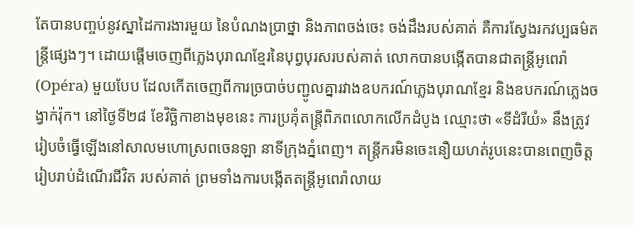តែបានបញ្ចប់នូវស្នាដៃការងារមួយ នៃបំណងប្រាថ្នា និងភាពចង់ចេះ ចង់ដឹងរបស់គាត់ គឺការស្វែងរកវប្បធម៌តន្រ្តីផ្សេងៗ។ ដោយផ្តើមចេញពីភ្លេងបុរាណខ្មែរនៃបុព្វបុរសរបស់គាត់ លោកបានបង្កើតបានជាតន្រ្តីអូពេរ៉ា (Opéra) មួយបែប ដែលកើតចេញពីការច្របាច់បញ្ជូលគ្នារវាងឧបករណ៍ភ្លេងបុរាណខ្មែរ និងឧបករណ៍ភ្លេងចង្វាក់រ៉ុក។ នៅថ្ងៃទី២៨ ខែវិច្ឆិកាខាងមុខនេះ ការប្រគុំតន្រ្តីពិភពលោកលើកដំបូង ឈ្មោះថា «ទីដំរីយំ» នឹងត្រូវរៀបចំធ្វើឡើងនៅសាលមហោស្រពចេនឡា នាទីក្រុងភ្នំពេញ។ តន្រ្តីករមិនចេះនឿយហត់រូបនេះបានពេញចិត្តរៀបរាប់ដំណើរជីវិត របស់គាត់ ព្រមទាំងការបង្កើតតន្រ្តីអូពេរ៉ាលាយ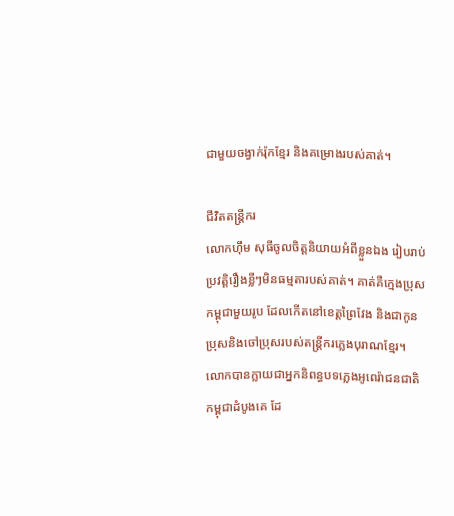ជាមួយចង្វាក់រ៉ុកខ្មែរ និងគម្រោងរបស់គាត់។

ជីវិតតន្រ្តីករ
លោកហ៊ឹម សុធីចូលចិត្តនិយាយអំពីខ្លួនឯង រៀបរាប់ប្រវត្តិរឿងខ្លីៗមិនធម្មតារបស់គាត់។ គាត់គឺក្មេងប្រុសកម្ពុជាមួយរូប ដែលកើតនៅខេត្តព្រៃវែង និងជាកូនប្រុសនិងចៅប្រុសរបស់តន្រ្តីករភ្លេងបុរាណខ្មែរ។ លោកបានក្លាយជាអ្នកនិពន្ធបទភ្លេងអូពេរ៉ាជនជាតិកម្ពុជាដំបូងគេ ដែ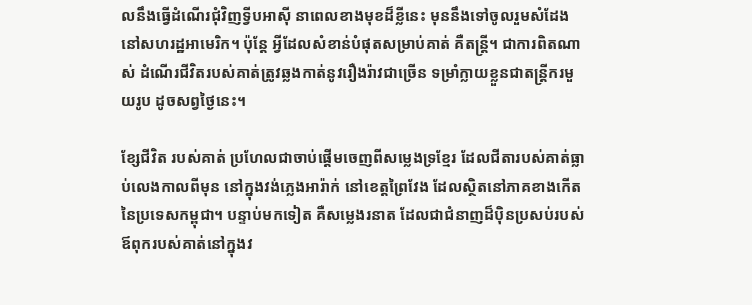លនឹងធ្វើដំណើរជុំវិញទ្វីបអាស៊ី នាពេលខាងមុខដ៏ខ្លីនេះ មុននឹងទៅចូលរួមសំដែងនៅសហរដ្ឋអាមេរិក។ ប៉ុន្តែ អ្វីដែលសំខាន់បំផុតសម្រាប់គាត់ គឺតន្រ្តី។ ជាការពិតណាស់ ដំណើរជីវិតរបស់គាត់ត្រូវឆ្លងកាត់នូវរឿងរ៉ាវជាច្រើន ទម្រាំក្លាយខ្លួនជាតន្រ្តីករមួយរូប ដូចសព្វថ្ងៃនេះ។

ខ្សែជីវិត របស់គាត់ ប្រហែលជាចាប់ផ្តើមចេញពីសម្លេងទ្រខ្មែរ ដែលជីតារបស់គាត់ធ្លាប់លេងកាលពីមុន នៅក្នុងវង់ភ្លេងអារ៉ាក់ នៅខេត្តព្រៃវែង ដែលស្ថិតនៅភាគខាងកើតនៃប្រទេសកម្ពុជា។ បន្ទាប់មកទៀត គឺសម្លេងរនាត ដែលជាជំនាញដ៏ប៉ិនប្រសប់របស់ឪពុករបស់គាត់នៅក្នុងវ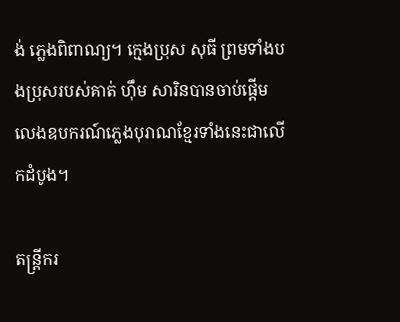ង់ ភ្លេងពិពាណ្យ។ ក្មេងប្រុស សុធី ព្រមទាំងបងប្រុសរបស់គាត់ ហ៊ឹម សារិនបានចាប់ផ្តើមលេងឧបករណ៍ភ្លេងបុរាណខ្មែរទាំងនេះជាលើកដំបូង។

តន្រ្តីករ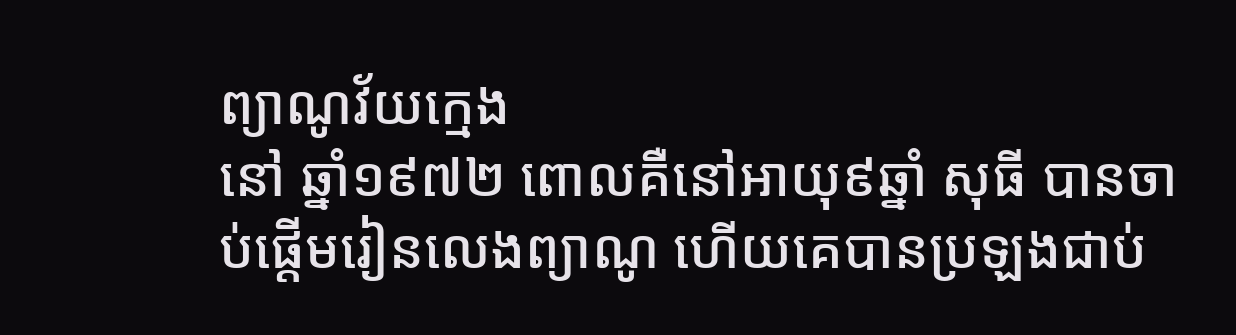ព្យាណូវ័យក្មេង
នៅ ឆ្នាំ១៩៧២ ពោលគឺនៅអាយុ៩ឆ្នាំ សុធី បានចាប់ផ្តើមរៀនលេងព្យាណូ ហើយគេបានប្រឡងជាប់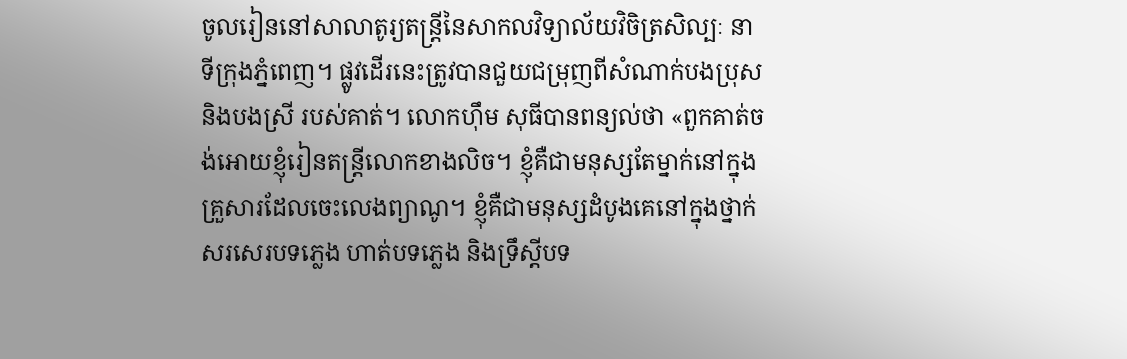ចូលរៀននៅសាលាតូរ្យតន្រ្តីនៃសាកលវិទ្យាល័យវិចិត្រសិល្បៈ នាទីក្រុងភ្នំពេញ។ ផ្លូវដើរនេះត្រូវបានជួយជម្រុញពីសំណាក់បងប្រុសនិងបងស្រី របស់គាត់។ លោកហ៊ឹម សុធីបានពន្យល់ថា «ពួកគាត់ចង់អោយខ្ញុំរៀនតន្រ្តីលោកខាងលិច។ ខ្ញុំគឺជាមនុស្សតែម្នាក់នៅក្នុងគ្រួសារដែលចេះលេងព្យាណូ។ ខ្ញុំគឺជាមនុស្សដំបូងគេនៅក្នុងថ្នាក់សរសេរបទភ្លេង ហាត់បទភ្លេង និងទ្រឹស្តីបទ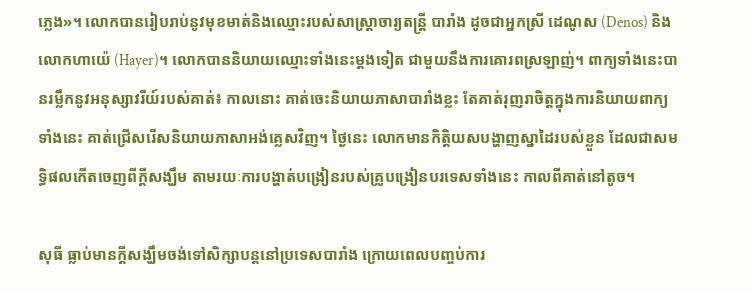ភ្លេង»។ លោកបានរៀបរាប់នូវមុខមាត់និងឈ្មោះរបស់សាស្រ្តាចារ្យតន្រ្តី បារាំង ដូចជាអ្នកស្រី ដេណូស (Denos) និងលោកហាយ៉េ (Hayer)។ លោកបាននិយាយឈ្មោះទាំងនេះម្តងទៀត ជាមួយនឹងការគោរពស្រឡាញ់។ ពាក្យទាំងនេះបានរម្លឹកនូវអនុស្សាវរីយ៍របស់គាត់៖ កាលនោះ គាត់ចេះនិយាយភាសាបារាំងខ្លះ តែគាត់រុញរាចិត្តក្នុងការនិយាយពាក្យទាំងនេះ គាត់ជ្រើសរើសនិយាយភាសាអង់គ្លេសវិញ។ ថ្ងៃនេះ លោកមានកិត្តិយសបង្ហាញស្នាដៃរបស់ខ្លួន ដែលជាសមទ្ធិផលកើតចេញពីក្តីសង្ឃឹម តាមរយៈការបង្ហាត់បង្រៀនរបស់គ្រូបង្រៀនបរទេសទាំងនេះ កាលពីគាត់នៅតូច។

សុធី ធ្លាប់មានក្តីសង្ឃឹមចង់ទៅសិក្សាបន្តនៅប្រទេសបារាំង ក្រោយពេលបញ្ចប់ការ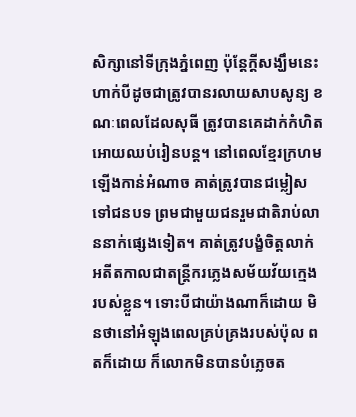សិក្សានៅទីក្រុងភ្នំពេញ ប៉ុន្តែក្តីសង្ឃឹមនេះហាក់បីដូចជាត្រូវបានរលាយសាបសូន្យ ខណៈពេលដែលសុធី ត្រូវបានគេដាក់កំហិតអោយឈប់រៀនបន្ត។ នៅពេលខ្មែរក្រហមឡើងកាន់អំណាច គាត់ត្រូវបានជម្លៀសទៅជនបទ ព្រមជាមួយជនរួមជាតិរាប់លាននាក់ផ្សេងទៀត។ គាត់ត្រូវបង្ខំចិត្តលាក់អតីតកាលជាតន្រ្តីករភ្លេងសម័យវ័យក្មេង របស់ខ្លួន។ ទោះបីជាយ៉ាងណាក៏ដោយ មិនថានៅអំឡុងពេលគ្រប់គ្រងរបស់ប៉ុល ពតក៏ដោយ ក៏លោកមិនបានបំភ្លេចត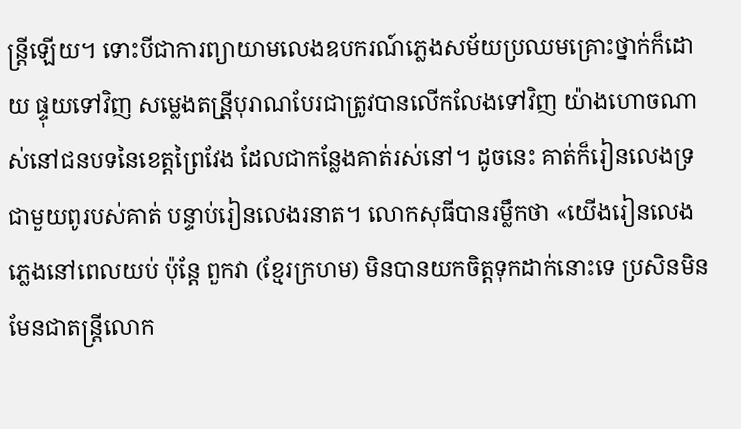ន្រ្តីឡើយ។ ទោះបីជាការព្យាយាមលេងឧបករណ៍ភ្លេងសម័យប្រឈមគ្រោះថ្នាក់ក៏ដោយ ផ្ទុយទៅវិញ សម្លេងតន្រី្តបុរាណបែរជាត្រូវបានលើកលែងទៅវិញ យ៉ាងហោចណាស់នៅជនបទនៃខេត្តព្រៃវែង ដែលជាកន្លែងគាត់រស់នៅ។ ដូចនេះ គាត់ក៏រៀនលេងទ្រ ជាមួយពូរបស់គាត់ បន្ទាប់រៀនលេងរនាត។ លោកសុធីបានរម្លឹកថា «យើងរៀនលេងភ្លេងនៅពេលយប់ ប៉ុន្តែ ពួកវា (ខ្មែរក្រហម) មិនបានយកចិត្តទុកដាក់នោះទេ ប្រសិនមិនមែនជាតន្រ្តីលោក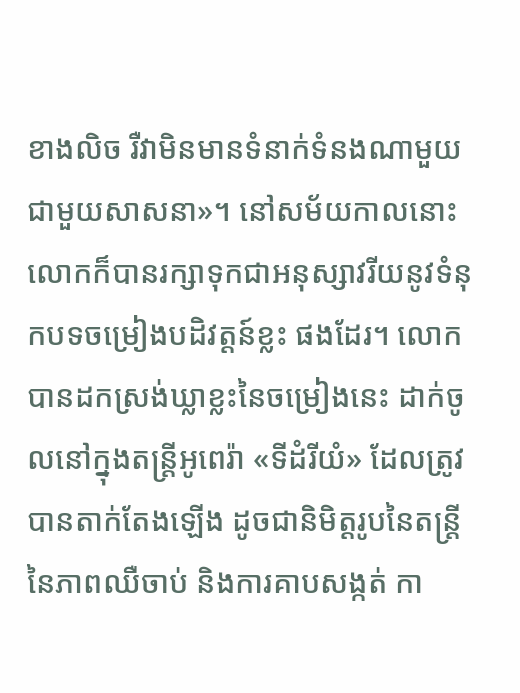ខាងលិច រឺវាមិនមានទំនាក់ទំនងណាមួយជាមួយសាសនា»។ នៅសម័យកាលនោះ លោកក៏បានរក្សាទុកជាអនុស្សាវរីយនូវទំនុកបទចម្រៀងបដិវត្តន៍ខ្លះ ផងដែរ។ លោកបានដកស្រង់ឃ្លាខ្លះនៃចម្រៀងនេះ ដាក់ចូលនៅក្នុងតន្រ្តីអូពេរ៉ា «ទីដំរីយំ» ដែលត្រូវបានតាក់តែងឡើង ដូចជានិមិត្តរូបនៃតន្រ្តីនៃភាពឈឺចាប់ និងការគាបសង្កត់ កា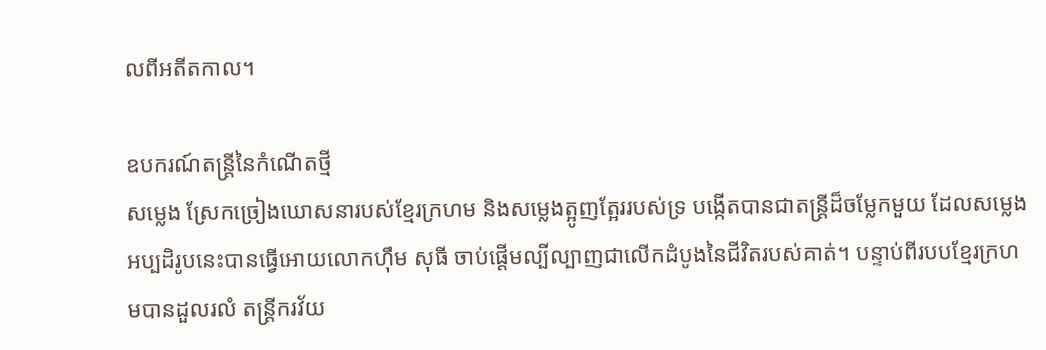លពីអតីតកាល។

ឧបករណ៍តន្រ្តីនៃកំណើតថ្មី
សម្លេង ស្រែកច្រៀងឃោសនារបស់ខ្មែរក្រហម និងសម្លេងត្អូញត្អែររបស់ទ្រ បង្កើតបានជាតន្រ្តីដ៏ចម្លែកមួយ ដែលសម្លេងអប្បដិរូបនេះបានធ្វើអោយលោកហ៊ឹម សុធី ចាប់ផ្តើមល្បីល្បាញជាលើកដំបូងនៃជីវិតរបស់គាត់។ បន្ទាប់ពីរបបខ្មែរក្រហមបានដួលរលំ តន្រ្តីករវ័យ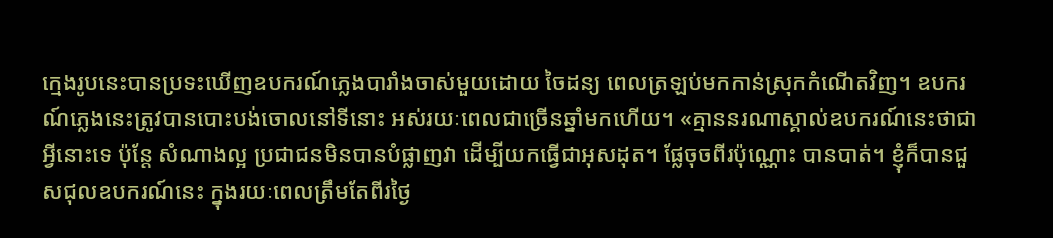ក្មេងរូបនេះបានប្រទះឃើញឧបករណ៍ភ្លេងបារាំងចាស់មួយដោយ ចៃដន្យ ពេលត្រឡប់មកកាន់ស្រុកកំណើតវិញ។ ឧបករណ៍ភ្លេងនេះត្រូវបានបោះបង់ចោលនៅទីនោះ អស់រយៈពេលជាច្រើនឆ្នាំមកហើយ។ «គ្មាននរណាស្គាល់ឧបករណ៍នេះថាជាអ្វីនោះទេ ប៉ុន្តែ សំណាងល្អ ប្រជាជនមិនបានបំផ្លាញវា ដើម្បីយកធ្វើជាអុសដុត។ ផ្លែចុចពីរប៉ុណ្ណោះ បានបាត់។ ខ្ញុំក៏បានជួសជុលឧបករណ៍នេះ ក្នុងរយៈពេលត្រឹមតែពីរថ្ងៃ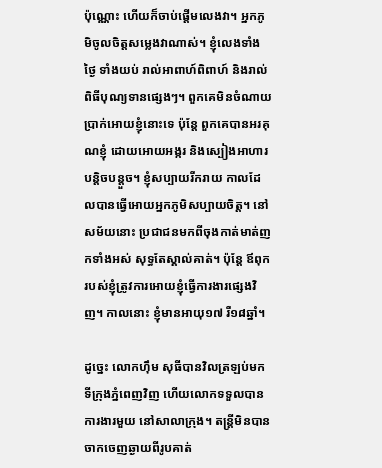ប៉ុណ្ណោះ ហើយក៏ចាប់ផ្តើមលេងវា។ អ្នកភូមិចូលចិត្តសម្លេងវាណាស់។ ខ្ញុំលេងទាំងថ្ងៃ ទាំងយប់ រាល់អាពាហ៍ពិពាហ៍ និងរាល់ពិធីបុណ្យទានផ្សេងៗ។ ពួកគេមិនចំណាយប្រាក់អោយខ្ញុំនោះទេ ប៉ុន្តែ ពួកគេបានអរគុណខ្ញុំ ដោយអោយអង្ករ និងស្បៀងអាហារបន្តិចបន្តួច។ ខ្ញុំសប្បាយរីករាយ កាលដែលបានធ្វើអោយអ្នកភូមិសប្បាយចិត្ត។ នៅសម័យនោះ ប្រជាជនមកពីចុងកាត់មាត់ញកទាំងអស់ សុទ្ធតែស្គាល់គាត់។ ប៉ុន្តែ ឪពុករបស់ខ្ញុំត្រូវការអោយខ្ញុំធ្វើការងារផ្សេងវិញ។ កាលនោះ ខ្ញុំមានអាយុ១៧ រឺ១៨ឆ្នាំ។

ដូច្នេះ លោកហ៊ឹម សុធីបានវិលត្រឡប់មកទីក្រុងភ្នំពេញវិញ ហើយលោកទទួលបានការងារមួយ នៅសាលាក្រុង។ តន្រ្តីមិនបានចាកចេញឆ្ងាយពីរូបគាត់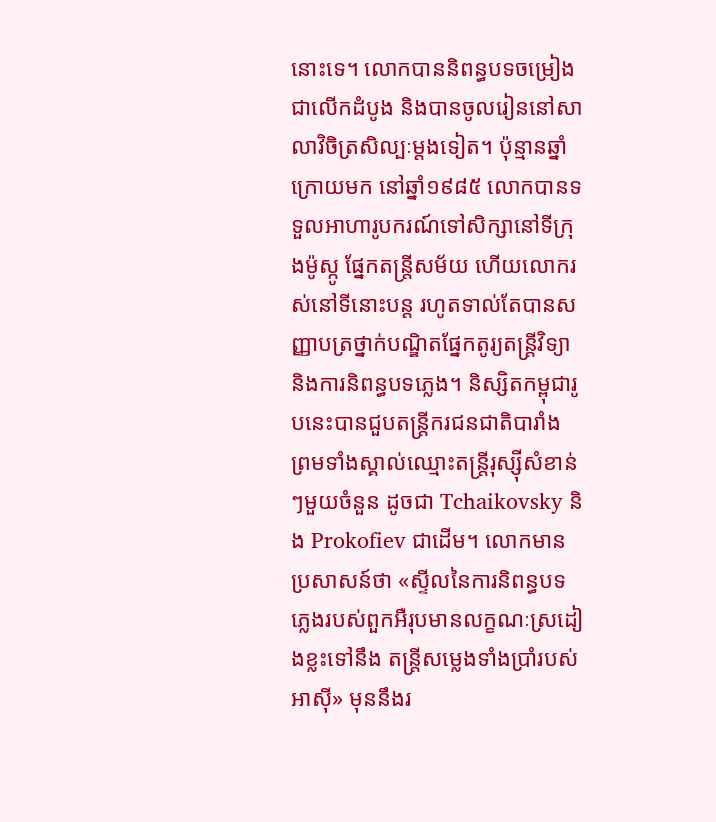នោះទេ។ លោកបាននិពន្ធបទចម្រៀងជាលើកដំបូង និងបានចូលរៀននៅសាលាវិចិត្រសិល្បៈម្តងទៀត។ ប៉ុន្មានឆ្នាំក្រោយមក នៅឆ្នាំ១៩៨៥ លោកបានទទួលអាហារូបករណ៍ទៅសិក្សានៅទីក្រុងម៉ូស្កូ ផ្នែកតន្រ្តីសម័យ ហើយលោករស់នៅទីនោះបន្ត រហូតទាល់តែបានសញ្ញាបត្រថ្នាក់បណ្ឌិតផ្នែកតូរ្យតន្រ្តីវិទ្យា និងការនិពន្ធបទភ្លេង។ និស្សិតកម្ពុជារូបនេះបានជួបតន្រ្តីករជនជាតិបារាំង ព្រមទាំងស្គាល់ឈ្មោះតន្រ្តីរុស្ស៊ីសំខាន់ៗមួយចំនួន ដូចជា Tchaikovsky និង Prokofiev ជាដើម។ លោកមានប្រសាសន៍ថា «ស្ទីលនៃការនិពន្ធបទភ្លេងរបស់ពួកអឺរុបមានលក្ខណៈស្រដៀងខ្លះទៅនឹង តន្រ្តីសម្លេងទាំងប្រាំរបស់អាស៊ី» មុននឹងរ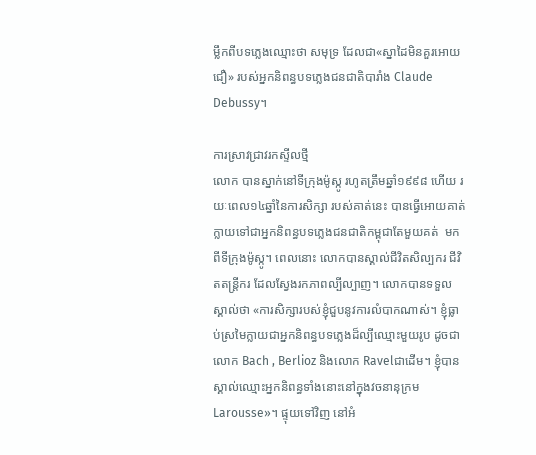ម្លឹកពីបទភ្លេងឈ្មោះថា សមុទ្រ ដែលជា«ស្នាដៃមិនគួរអោយជឿ» របស់អ្នកនិពន្ធបទភ្លេងជនជាតិបារាំង Claude Debussy។

ការស្រាវជ្រាវរកស្ទីលថ្មី
លោក បានស្នាក់នៅទីក្រុងម៉ូស្កូ រហូតត្រឹមឆ្នាំ១៩៩៨ ហើយ រយៈពេល១៤ឆ្នាំនៃការសិក្សា របស់គាត់នេះ បានធ្វើអោយគាត់ក្លាយទៅជាអ្នកនិពន្ធបទភ្លេងជនជាតិកម្ពុជាតែមួយគត់  មកពីទីក្រុងម៉ូស្កូ។ ពេលនោះ លោកបានស្គាល់ជីវិតសិល្បករ ជីវិតតន្រ្តីករ ដែលស្វែងរកភាពល្បីល្បាញ។ លោកបានទទួលស្គាល់ថា «ការសិក្សារបស់ខ្ញុំជួបនូវការលំបាកណាស់។ ខ្ញុំធ្លាប់ស្រមៃក្លាយជាអ្នកនិពន្ធបទភ្លេងដ៏ល្បីឈ្មោះមួយរូប ដូចជាលោក Bach , Berlioz និងលោក Ravelជាដើម។ ខ្ញុំបានស្គាល់ឈ្មោះអ្នកនិពន្ធទាំងនោះនៅក្នុងវចនានុក្រម Larousse»។ ផ្ទុយទៅវិញ នៅអំ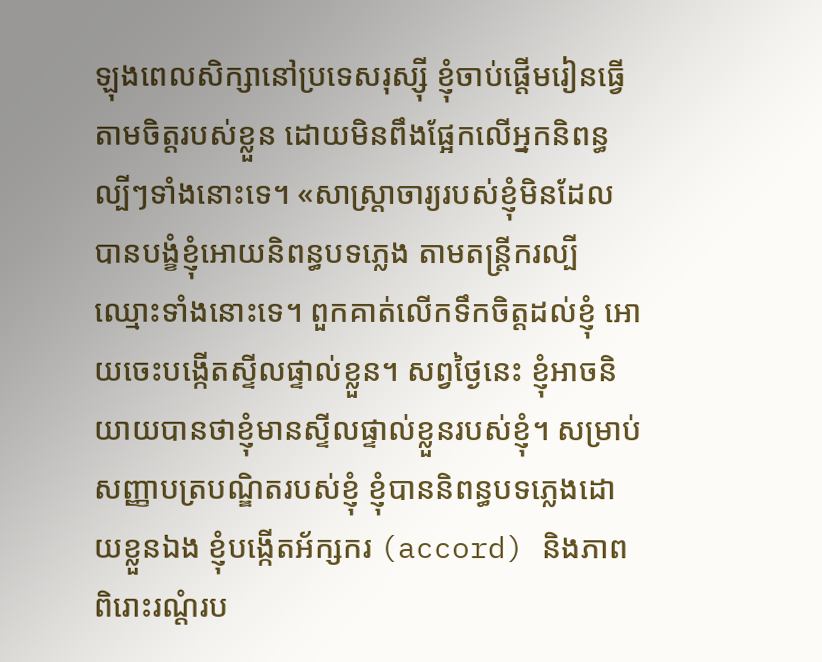ឡុងពេលសិក្សានៅប្រទេសរុស្ស៊ី ខ្ញុំចាប់ផ្តើមរៀនធ្វើតាមចិត្តរបស់ខ្លួន ដោយមិនពឹងផ្អែកលើអ្នកនិពន្ធល្បីៗទាំងនោះទេ។ «សាស្រ្តាចារ្យរបស់ខ្ញុំមិនដែលបានបង្ខំខ្ញុំអោយនិពន្ធបទភ្លេង តាមតន្រ្តីករល្បីឈ្មោះទាំងនោះទេ។ ពួកគាត់លើកទឹកចិត្តដល់ខ្ញុំ អោយចេះបង្កើតស្ទីលផ្ទាល់ខ្លួន។ សព្វថ្ងៃនេះ ខ្ញុំអាចនិយាយបានថាខ្ញុំមានស្ទីលផ្ទាល់ខ្លួនរបស់ខ្ញុំ។ សម្រាប់សញ្ញាបត្របណ្ឌិតរបស់ខ្ញុំ ខ្ញុំបាននិពន្ធបទភ្លេងដោយខ្លួនឯង ខ្ញុំបង្កើតអ័ក្សករ (accord) និងភាពពិរោះរណ្តំរប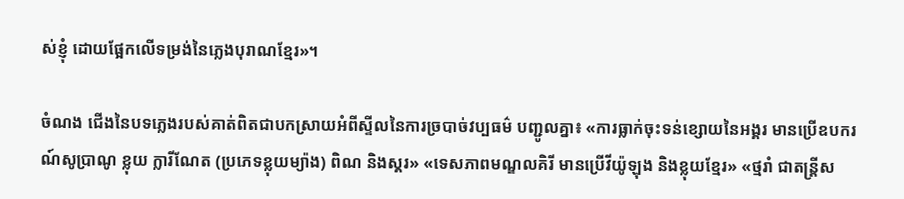ស់ខ្ញុំ ដោយផ្អែកលើទម្រង់នៃភ្លេងបុរាណខ្មែរ»។

ចំណង ជើងនៃបទភ្លេងរបស់គាត់ពិតជាបកស្រាយអំពីស្ទីលនៃការច្របាច់វប្បធម៌ បញ្ជូលគ្នា៖ «ការធ្លាក់ចុះទន់ខ្សោយនៃអង្គរ មានប្រើឧបករណ៍សូប្រាណូ ខ្លុយ ក្លារីណែត (ប្រភេទខ្លុយម្យ៉ាង) ពិណ និងស្គរ» «ទេសភាពមណ្ឌលគិរី មានប្រើវីយ៉ូឡុង និងខ្លុយខ្មែរ» «ថ្មរាំ ជាតន្រ្តីស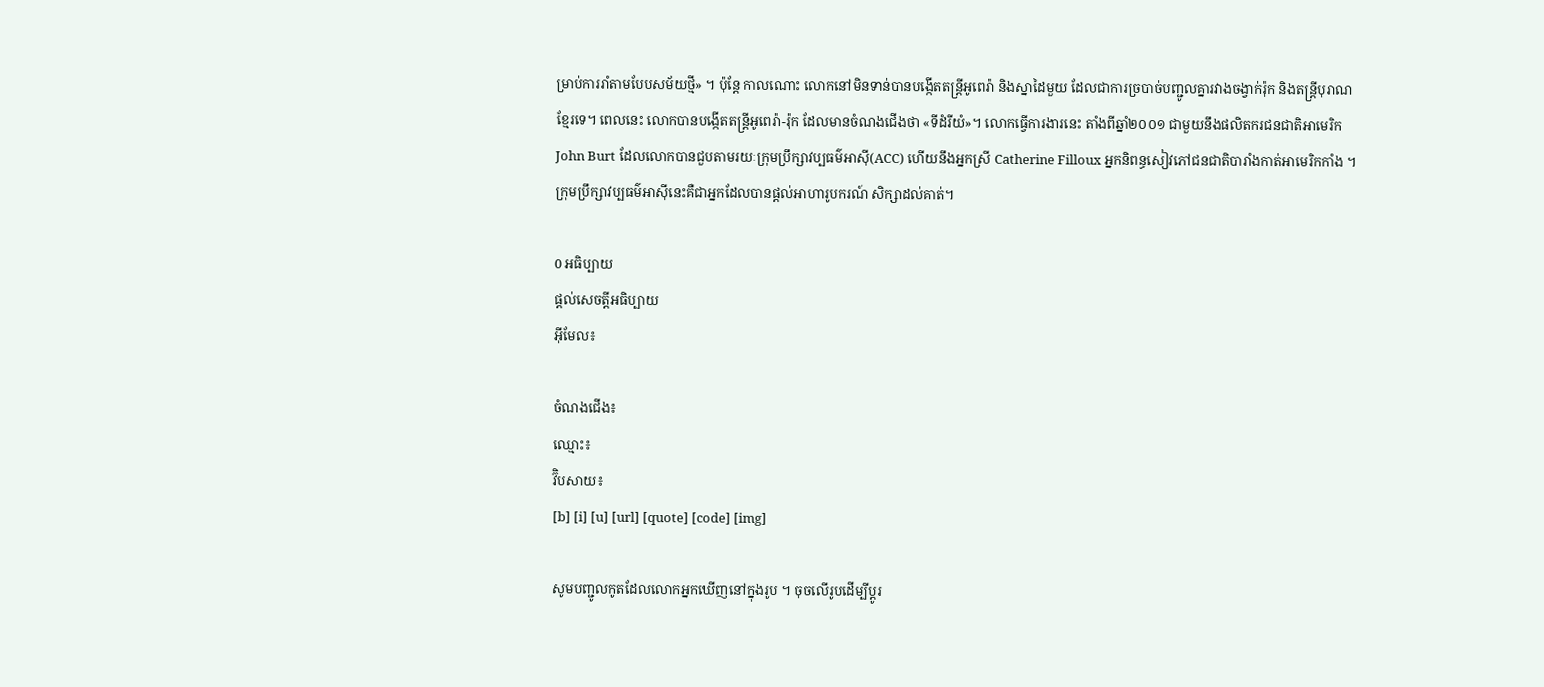ម្រាប់ការរាំតាមបែបសម័យថ្មី» ។ ប៉ុន្តែ កាលណោះ លោកនៅមិនទាន់បានបង្កើតតន្រ្តីអូពេរ៉ា និងស្នាដៃមួយ ដែលជាការច្របាច់បញ្ជូលគ្នារវាងចង្វាក់រ៉ុក និងតន្រ្តីបុរាណខ្មែរទេ។ ពេលនេះ លោកបានបង្កើតតន្រ្តីអូពេរ៉ា-រ៉ុក ដែលមានចំណងជើងថា «ទីដំរីយំ»។ លោកធ្វើការងារនេះ តាំងពីឆ្នាំ២០០១ ជាមួយនឹងផលិតករជនជាតិអាមេរិក John Burt ដែលលោកបានជួបតាមរយៈក្រុមប្រឹក្សាវប្បធម៌អាស៊ី(ACC) ហើយនឹងអ្នកស្រី Catherine Filloux អ្នកនិពន្ធសៀវភៅជនជាតិបារាំងកាត់អាមេរិកកាំង ។ ក្រុមប្រឹក្សាវប្បធម៌អាស៊ីនេះគឺជាអ្នកដែលបានផ្តល់អាហារូបករណ៍ សិក្សាដល់គាត់។

0 អធិប្បាយ
ផ្តល់សេចត្តីអធិប្បាយ
អ៊ីមែល៖

ចំណងជើង៖
ឈ្មោះ៖
វ៊ិបសាយ៖
[b] [i] [u] [url] [quote] [code] [img]

សូមបញ្ជូលកូតដែលលោកអ្នកឃើញនៅក្នុងរូប ។ ចុចលើរូបដើម្បីប្តូរ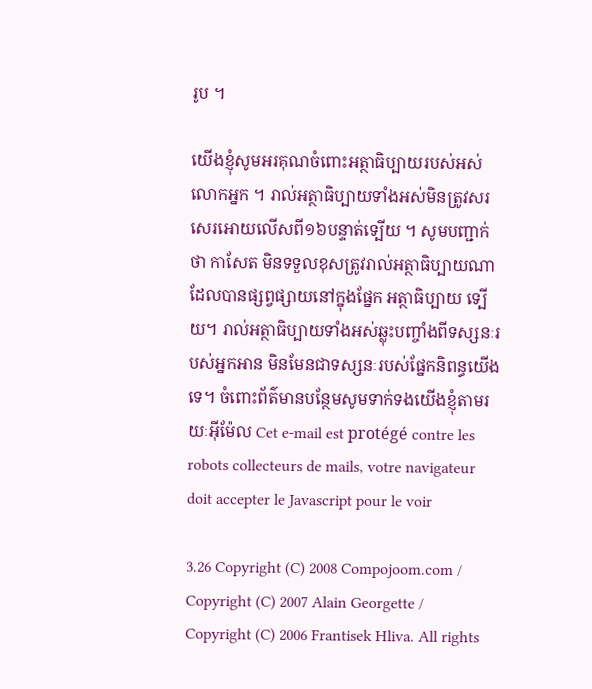រូប ។

យើងខ្ញុំសូមអរគុណចំពោះអត្ថាធិប្បាយរបស់អស់លោកអ្នក ។ រាល់អត្ថាធិប្បាយទាំងអស់មិនត្រូវសរសេរអោយលើសពី១៦បន្ទាត់ទ្បើយ ។ សូមបញ្ជាក់ថា កាសែត មិនទទួលខុសត្រូវរាល់អត្ថាធិប្បាយណាដែលបានផ្សព្វផ្សាយនៅក្នុងផ្នែក អត្ថាធិប្បាយ ទ្បើយ។ រាល់អត្ថាធិប្បាយទាំងអស់ឆ្លុះបញ្ចាំងពីទស្សនៈរបស់អ្នកអាន មិនមែនជាទស្សនៈរបស់ផ្នែកនិពន្ធយើងទេ។ ចំពោះព័ត៌មានបន្ថែមសូមទាក់ទងយើងខ្ញុំតាមរយៈអ៊ីម៉ែល Cet e-mail est protégé contre les robots collecteurs de mails, votre navigateur doit accepter le Javascript pour le voir

3.26 Copyright (C) 2008 Compojoom.com / Copyright (C) 2007 Alain Georgette / Copyright (C) 2006 Frantisek Hliva. All rights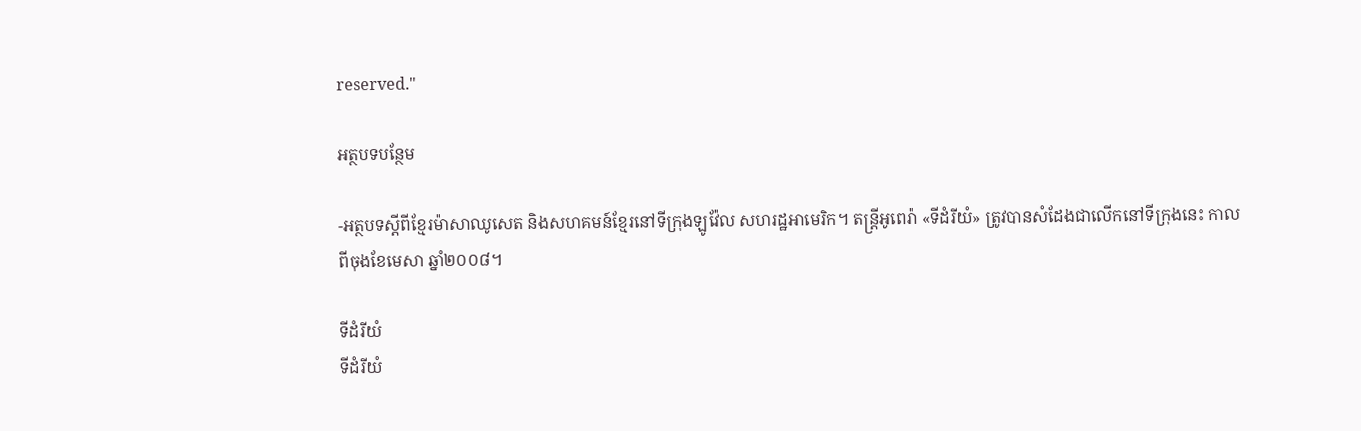reserved."

អត្ថបទបន្ថែម

-អត្ថបទស្តីពីខ្មែរម៉ាសាឈូសេត និងសហគមន៍ខ្មែរនៅទីក្រុងឡូវ៉ែល សហរដ្ឋអាមេរិក។ តន្រ្តីអូពេរ៉ា «ទីដំរីយំ» ត្រូវបានសំដែងជាលើកនៅទីក្រុងនេះ កាលពីចុងខែមេសា ឆ្នាំ២០០៨។

ទីដំរីយំ
ទីដំរីយំ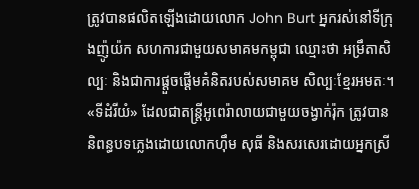ត្រូវបានផលិតឡើងដោយលោក John Burt អ្នករស់នៅទីក្រុងញ៉ូយ៉ក សហការជាមួយសមាគមកម្ពុជា ឈ្មោះថា អម្រឹតាសិល្បៈ និងជាការផ្តួចផ្តើមគំនិតរបស់សមាគម សិល្បៈខ្មែរអមតៈ។ «ទីដំរីយំ» ដែលជាតន្រ្តីអូពេរ៉ាលាយជាមួយចង្វាក់រ៉ុក ត្រូវបាននិពន្ធបទភ្លេងដោយលោកហ៊ឹម សុធី និងសរសេរដោយអ្នកស្រី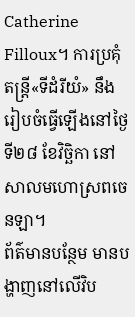Catherine Filloux។ ការប្រគុំតន្រ្តី«ទីដំរីយំ» នឹងរៀបចំធ្វើឡើងនៅថ្ងៃទី២៨ ខែវិច្ឆិកា នៅសាលមហោស្រពចេនឡា។
ព័ត៌មានបន្ថែម មានបង្ហាញនៅលើវិប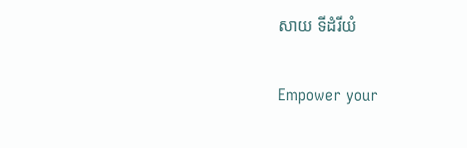សាយ ទីដំរីយំ

Empower your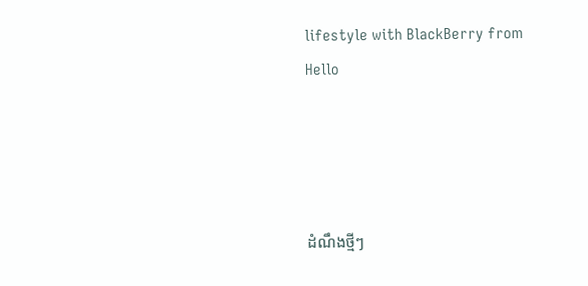lifestyle with BlackBerry from Hello




ដំណឹងថ្មីៗ